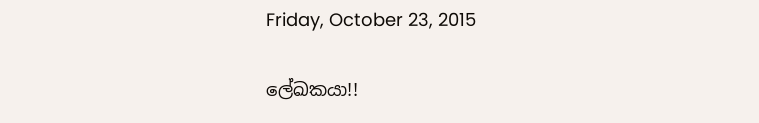Friday, October 23, 2015

ලේඛකයා!!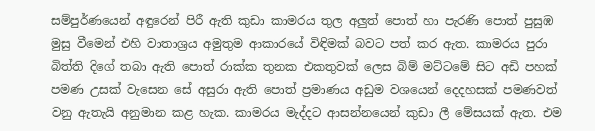සම්පුර්ණයෙන් අඳුරෙන් පිරී ඇති කුඩා කාමරය තුල අලුත් පොත් හා පැරණි පොත් පුසුඹ මුසු වීමෙන් එහි වාතාශ්‍රය අමුතුම ආකාරයේ විඳිමක් බවට පත් කර ඇත. කාමරය පුරා බිත්ති දිගේ තබා ඇති පොත් රාක්ක තුනක එකතුවක් ලෙස බිම් මට්ටමේ සිට අඩි පහක් පමණ උසක් වැසෙන සේ අසුරා ඇති පොත් ප්‍රමාණය අඩුම වශයෙන් දෙදහසක් පමණවත් වනු ඇතැයි අනුමාන කළ හැක. කාමරය මැද්දට ආසන්නයෙන් කුඩා ලී මේසයක් ඇත. එම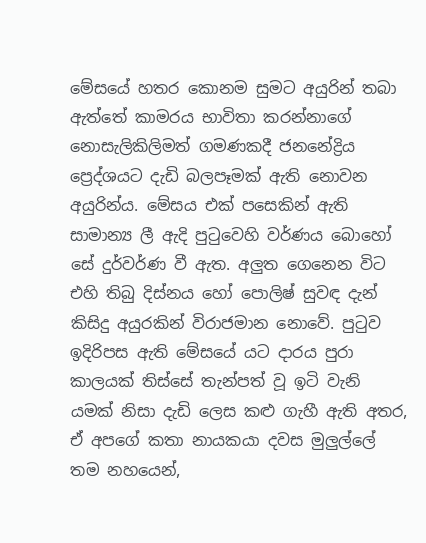මේසයේ හතර කොනම සුමට අයුරින් තබා ඇත්තේ කාමරය භාවිතා කරන්නාගේ නොසැලිකිලිමත් ගමණකදී ජනනේද්‍රිය ප්‍රෙද්ශයට දැඩි බලපෑමක් ඇති නොවන අයුරින්ය. මේසය එක් පසෙකින් ඇති සාමාන්‍ය ලී ඇදි පුටුවෙහි වර්ණය බොහෝ සේ දුර්වර්ණ වී ඇත. අලුත ගෙනෙන විට එහි තිබු දිස්නය හෝ පොලිෂ් සුවඳ දැන් කිසිදු අයුරකින් විරාජමාන නොවේ. පුටුව ඉදිරිපස ඇති මේසයේ යට දාරය පුරා කාලයක් තිස්සේ තැන්පත් වූ ඉටි වැනි යමක් නිසා දැඩි ලෙස කළු ගැහී ඇති අතර, ඒ අපගේ කතා නායකයා දවස මුලුල්ලේ තම නහයෙන්,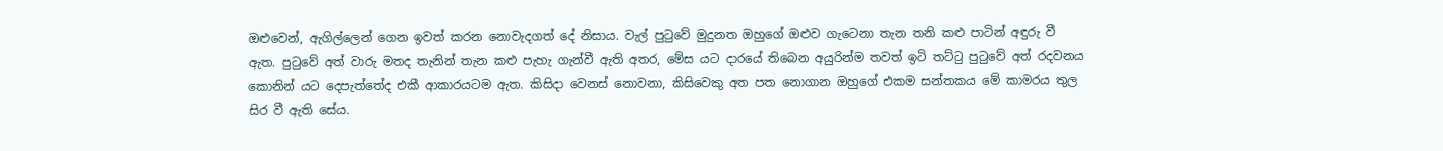ඔළුවෙන්, ඇගිල්ලෙන් ගෙන ඉවත් කරන නොවැදගත් දේ නිසාය. වැල් පුටුවේ මුදුනත ඔහුගේ ඔළුව ගැටෙනා තැන තනි කළු පාටින් අඳුරු වී ඇත. පුටුවේ අත් වාරු මතද තැනින් තැන කළු පැහැ ගැන්වී ඇති අතර, මේස යට දාරයේ තිබෙන අයුරින්ම තවත් ඉටි තට්ටු පුටුවේ අත් රදවනය කොනින් යට දෙපැත්තේද එකී ආකාරයටම ඇත. කිසිදා වෙනස් නොවනා, කිසිවෙකු අත පත නොගාන ඔහුගේ එකම සන්තකය මේ කාමරය තුල සිර වී ඇති සේය.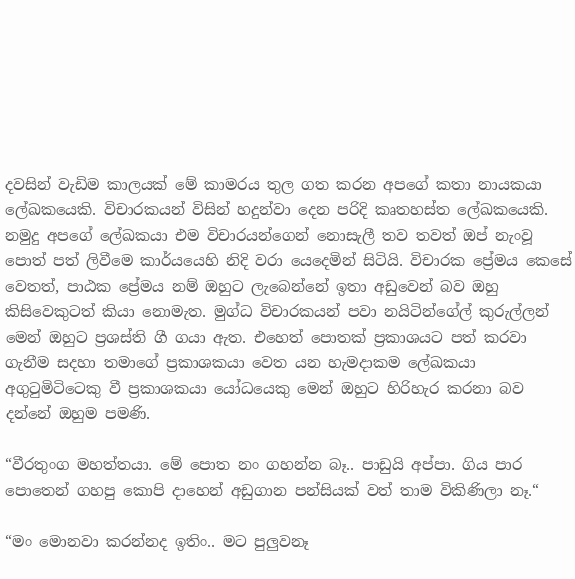දවසින් වැඩිම කාලයක් මේ කාමරය තුල ගත කරන අපගේ කතා නායකයා ලේඛකයෙකි. විචාරකයන් විසින් හදුන්වා දෙන පරිදි කෘතහස්ත ලේඛකයෙකි. නමුදු අපගේ ලේඛකයා එම විචාරයන්ගෙන් නොසැලී තව තවත් ඔප් නැංවූ පොත් පත් ලිවීමෙ කාර්යයෙහි නිදි වරා යෙදෙමින් සිටියි. විචාරක ප්‍රේමය කෙසේ වෙතත්, පාඨක ප්‍රේමය නම් ඔහුට ලැබෙන්නේ ඉතා අඩුවෙන් බව ඔහු කිසිවෙකුටත් කියා නොමැත. මුග්ධ විචාරකයන් පවා නයිටින්ගේල් කුරුල්ලන් මෙන් ඔහුට ප්‍රශස්ති ගී ගයා ඇත. එහෙත් පොතක් ප්‍රකාශයට පත් කරවා ගැනීම සදහා තමාගේ ප්‍රකාශකයා වෙත යන හැමදාකම ලේඛකයා අගුටුමිටිටෙකු වී ප්‍රකාශකයා යෝධයෙකු මෙන් ඔහුට හිරිහැර කරනා බව දන්නේ ඔහුම පමණි.

“වීරතුංග මහත්තයා. මේ පොත නං ගහන්න බෑ.. පාඩුයි අප්පා. ගිය පාර පොතෙන් ගහපු කොපි දාහෙන් අඩුගාන පන්සියක් වත් තාම විකිණිලා නෑ.“

“මං මොනවා කරන්නද ඉතිං.. මට පුලුවනෑ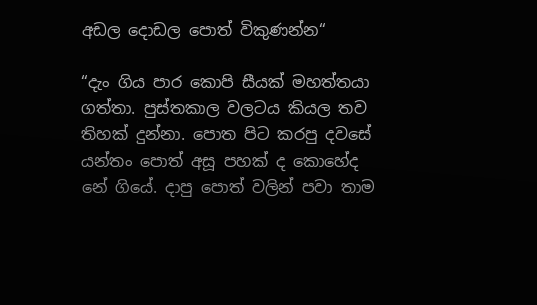අඩල දොඩල පොත් විකුණන්න“

“දැං ගිය පාර කොපි සීයක් මහත්තයා ගත්තා. පුස්තකාල වලටය කියල තව තිහක් දුන්නා. පොත පිට කරපු දවසේ යන්තං පොත් අසූ පහක් ද කොහේද නේ ගියේ. දාපු පොත් වලින් පවා තාම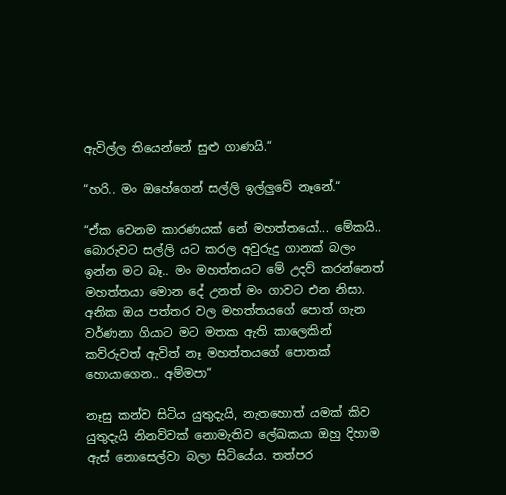ඇවිල්ල තියෙන්නේ සුළු ගාණයි.“

“හරි.. මං ඔහේගෙන් සල්ලි ඉල්ලුවේ නෑනේ.“

“ඒක වෙනම කාරණයක් නේ මහත්තයෝ... මේකයි.. බොරුවට සල්ලි යට කරල අවුරුදු ගානක් බලං ඉන්න මට බෑ.. මං මහත්තයට මේ උදව් කරන්නෙත් මහත්තයා මොන දේ උනත් මං ගාවට එන නිසා. අනික ඔය පත්තර වල මහත්තයගේ පොත් ගැන වර්ණනා ගියාට මට මතක ඇති කාලෙකින් කව්රුවත් ඇවිත් නෑ මහත්තයගේ පොතක් හොයාගෙන.. අම්මපා“

නෑසු කන්ව සිටිය යුතුදැයි, නැතහොත් යමක් කිව යුතුදැයි නිනව්වක් නොමැතිව ලේඛකයා ඔහු දිහාම ඇස් නොසෙල්වා බලා සිටියේය. තත්පර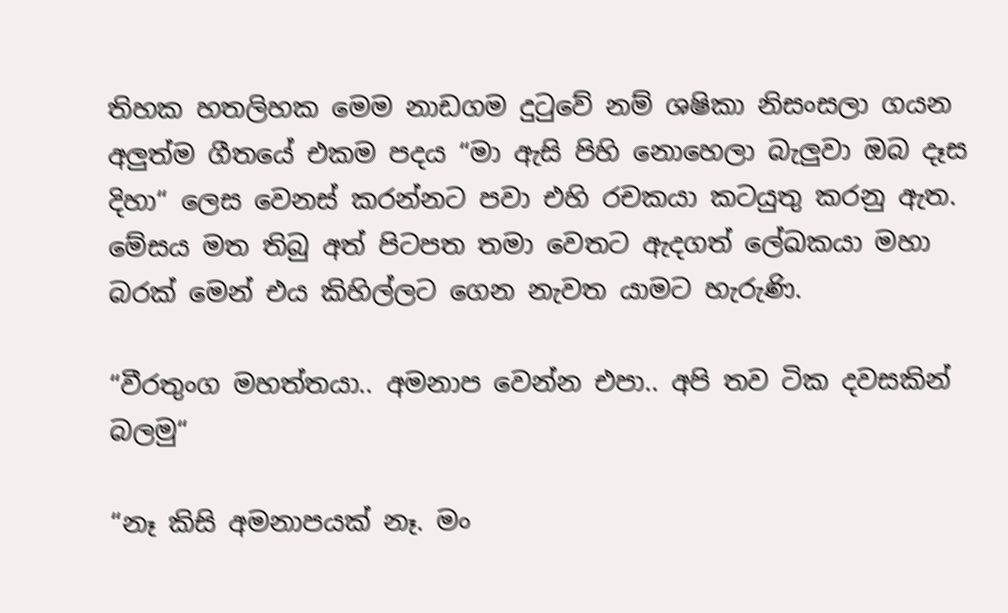තිහක හතලිහක මෙම නාඩගම දුටුවේ නම් ශෂිකා නිසංසලා ගයන අලුත්ම ගීතයේ එකම පදය “මා ඇසි පිහි නොහෙලා බැලුවා ඔබ දෑස දිහා“ ලෙස වෙනස් කරන්නට පවා එහි රචකයා කටයුතු කරනු ඇත. මේසය මත තිබු අත් පිටපත තමා වෙතට ඇදගත් ලේඛකයා මහා බරක් මෙන් එය කිහිල්ලට ගෙන නැවත යාමට හැරුණි.

“වීරතුංග මහත්තයා.. අමනාප වෙන්න එපා.. අපි තව ටික දවසකින් බලමු“

“නෑ කිසි අමනාපයක් නෑ. මං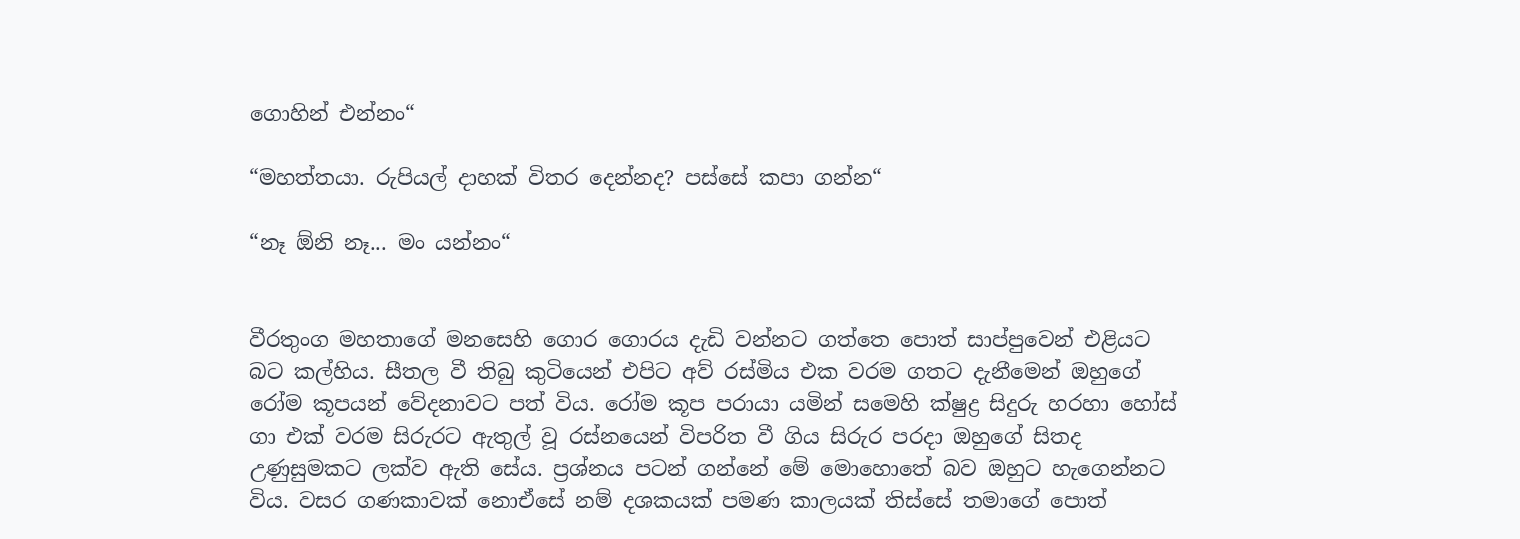ගොහින් එන්නං“

“මහත්තයා. රුපියල් දාහක් විතර දෙන්නද? පස්සේ කපා ගන්න“

“නෑ ඕනි නෑ... මං යන්නං“


වීරතුංග මහතාගේ මනසෙහි ගොර ගොරය දැඩි වන්නට ගත්තෙ පොත් සාප්පුවෙන් එළියට බට කල්හිය. සීතල වී තිබු කුටියෙන් එපිට අව් රස්මිය එක වරම ගතට දැනීමෙන් ඔහුගේ රෝම කූපයන් වේදනාවට පත් විය. රෝම කූප පරායා යමින් සමෙහි ක්ෂුද්‍ර සිදුරු හරහා හෝස් ගා එක් වරම සිරුරට ඇතුල් වූ රස්නයෙන් විපරිත වී ගිය සිරුර පරදා ඔහුගේ සිතද උණුසුමකට ලක්ව ඇති සේය. ප්‍රශ්නය පටන් ගන්නේ මේ මොහොතේ බව ඔහුට හැගෙන්නට විය. වසර ගණකාවක් නොඒසේ නම් දශකයක් පමණ කාලයක් තිස්සේ තමාගේ පොත්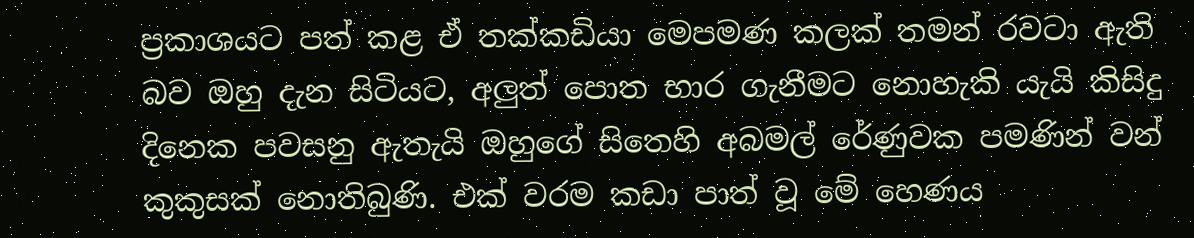ප්‍රකාශයට පත් කළ ඒ තක්කඩියා මෙපමණ කලක් තමන් රවටා ඇති බව ඔහු දැන සිටියට, අලුත් පොත භාර ගැනීමට නොහැකි යැයි කිසිදු දිනෙක පවසනු ඇතැයි ඔහුගේ සිතෙහි අබමල් රේණුවක පමණින් වන් කුකුසක් නොතිබුණි. එක් වරම කඩා පාත් වූ මේ හෙණය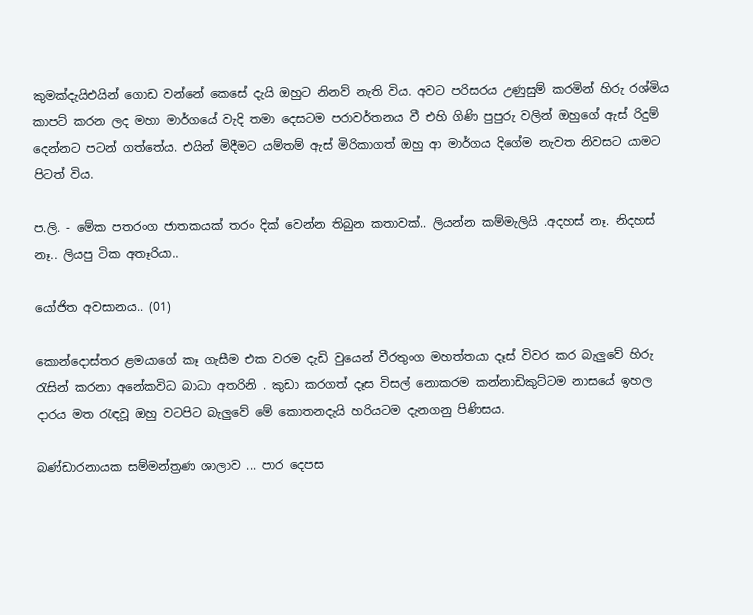කුමක්දැයිඑයින් ගොඩ වන්නේ කෙසේ දැයි ඔහුට නිනව් නැති විය. අවට පරිසරය උණුසුම් කරමින් හිරු රශ්මිය කාපට් කරන ලද මහා මාර්ගයේ වැදි තමා දෙසටම පරාවර්තනය වී එහි ගිණි පුපුරු වලින් ඔහුගේ ඇස් රිදුම් දෙන්නට පටන් ගත්තේය. එයින් මිදීමට යම්තම් ඇස් මිරිකාගත් ඔහු ආ මාර්ගය දිගේම නැවත නිවසට යාමට පිටත් විය.

ප.ලි. - මේක පතරංග ජාතකයක් තරං දික් වෙන්න තිබුන කතාවක්.. ලියන්න කම්මැලියි .අදහස් නෑ. නිදහස් නෑ.. ලියපු ටික අතෑරියා..

යෝජිත අවසානය.. (01)

කොන්දොස්තර ළමයාගේ කෑ ගැසීම එක වරම දැඩි වුයෙන් වීරතුංග මහත්තයා දෑස් විවර කර බැලුවේ හිරු රැසින් කරනා අනේකවිධ බාධා අතරිනි . කුඩා කරගත් දෑස විසල් නොකරම කන්නාඩිකුට්ටම නාසයේ ඉහල දාරය මත රැඳවූ ඔහු වටපිට බැලුවේ මේ කොතනදැයි හරියටම දැනගනු පිණිසය.

බණ්ඩාරනායක සම්මන්ත්‍රණ ශාලාව ... පාර දෙපස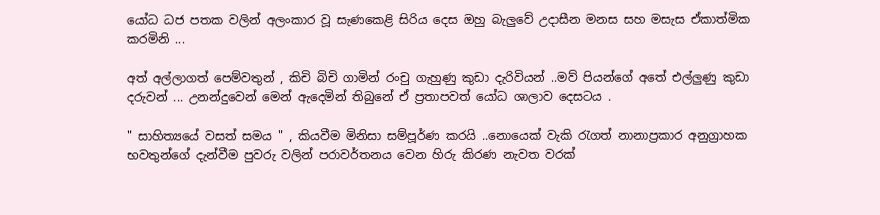යෝධ ධජ පතක වලින් අලංකාර වූ සැණකෙළි සිරිය දෙස ඔහු බැලුවේ උදාසීන මනස සහ මසැස ඒකාත්මික කරමිනි ...

අත් අල්ලාගත් පෙම්වතුන් , කිචි බිචි ගාමින් රංචු ගැහුණු කුඩා දැරිවියන් ..මව් පියන්ගේ අතේ එල්ලුණු කුඩා දරුවන් ... උනන්දුවෙන් මෙන් ඇදෙමින් තිබුනේ ඒ ප්‍රතාපවත් යෝධ ශාලාව දෙසටය .

" සාහිත්‍යයේ වසත් සමය " , කියවීම මිනිසා සම්පූර්ණ කරයි ..නොයෙක් වැකි රැගත් නානාප්‍රකාර අනුග්‍රාහක භවතුන්ගේ දැන්වීම පුවරු වලින් පරාවර්තනය වෙන හිරු කිරණ නැවත වරක්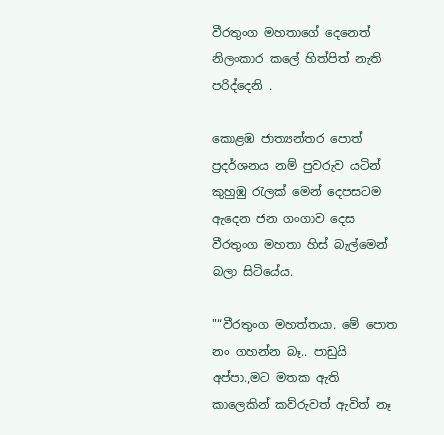වීරතුංග මහතාගේ දෙනෙත් නිලංකාර කලේ හිත්පිත් නැති පරිද්දෙනි .

කොළඹ ජාත්‍යන්තර පොත් ප්‍රදර්ශනය නම් පුවරුව යටින් කුහුඹු රැලක් මෙන් දෙපසටම ඇදෙන ජන ගංගාව දෙස වීරතුංග මහතා හිස් බැල්මෙන් බලා සිටියේය.

"“වීරතුංග මහත්තයා. මේ පොත නං ගහන්න බෑ.. පාඩුයි අප්පා.,මට මතක ඇති කාලෙකින් කව්රුවත් ඇවිත් නෑ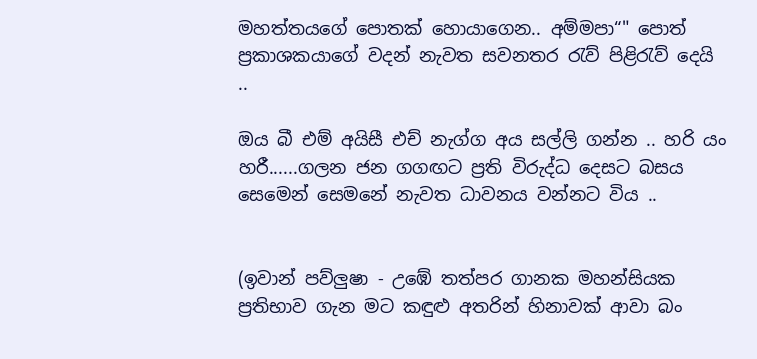මහත්තයගේ පොතක් හොයාගෙන.. අම්මපා“" පොත් ප්‍රකාශකයාගේ වදන් නැවත සවනතර රැව් පිළිරැව් දෙයි ..

ඔය බී එම් අයිසී එච් නැග්ග අය සල්ලි ගන්න .. හරි යං හරී......ගලන ජන ගගඟට ප්‍රති විරුද්ධ දෙසට බසය සෙමෙන් සෙමනේ නැවත ධාවනය වන්නට විය ..


(ඉවාන් පව්ලුෂා - උඹේ තත්පර ගානක මහන්සියක ප්‍රතිභාව ගැන මට කඳුළු අතරින් හිනාවක් ආවා බං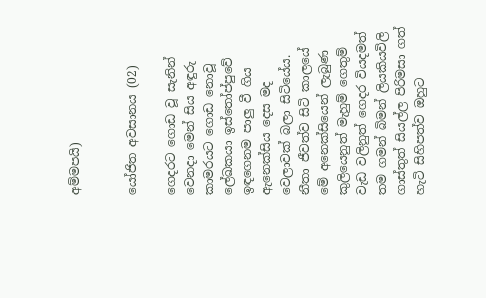අම්මපයි)


යෝජිත අවසානය (02)

ගෙදරට ගොඩ වූ සැනින් වෙනදා මෙන් සිය අඳුරු කාමරයට ගොඩ නොවූ ලේඛකයා ඉස්තෝප්පුවේ ඉඳගෙනම පාලු වී ගිය ඇනෙක්සිය දෙස මද වෙලාවක් බලා සිටියේය. නීතා ජීවත්ව සිටි කාලයේ මේ අනෙක්සියෙන් ලැබුණ කුලියෙනුත් මැහුම් ගෙතුම් වැඩ වලිනුත් ගෙදර වියදමත් තම ගමන් බිමන් ලියකියවිලි ගාස්තුත් සියල්ල පිරිමසා ගත් හැටි සිහිපත්ව ඔහුට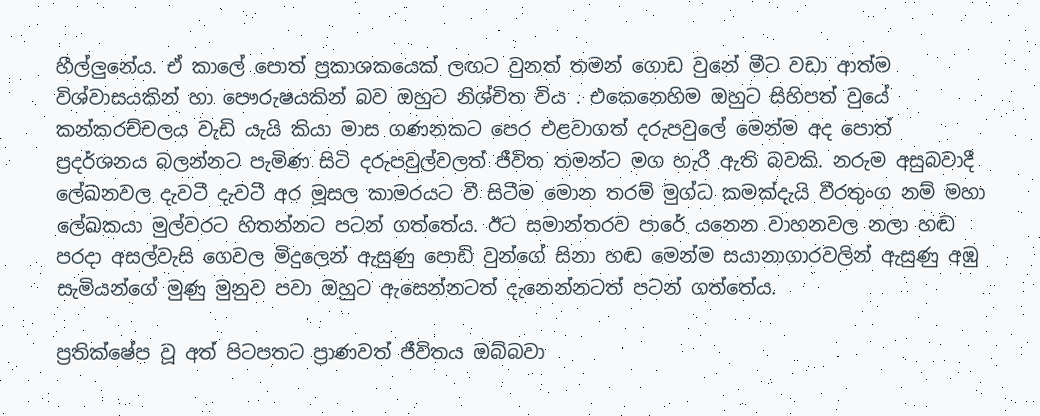හීල්ලුනේය. ඒ කාලේ පොත් ප්‍රකාශකයෙක් ලඟට වුනත් තමන් ගොඩ වුනේ මීට වඩා ආත්ම විශ්වාසයකින් හා පෞරුෂයකින් බව ඔහුට නිශ්චිත විය . එකෙනෙහිම ඔහුට සිහිපත් වුයේ කන්කරච්චලය වැඩි යැයි කියා මාස ගණනකට පෙර එළවාගත් දරුපවුලේ මෙන්ම අද පොත් ප්‍රදර්ශනය බලන්නට පැමිණ සිටි දරුපවුල්වලත් ජීවිත තමන්ට මග හැරී ඇති බවකි. නරුම අසුබවාදී ලේඛනවල දැවටී දැවටී අර මූසල කාමරයට වී සිටීම මොන තරම් මුග්ධ කමක්දැයි වීරතුංග නම් මහා ලේඛකයා මුල්වරට හිතන්නට පටන් ගත්තේය. ඊට සමාන්තරව පාරේ යනෙන වාහනවල නලා හඬ පරදා අසල්වැසි ගෙවල මිදුලෙන් ඇසුණු පොඩි වුන්ගේ සිනා හඬ මෙන්ම සයානාගාරවලින් ඇසුණු අඹු සැමියන්ගේ මුණු මුනුව පවා ඔහුට ඇසෙන්නටත් දැනෙන්නටත් පටන් ගත්තේය.

ප්‍රතික්ෂේප වූ අත් පිටපතට ප්‍රාණවත් ජීවිතය ඔබ්බවා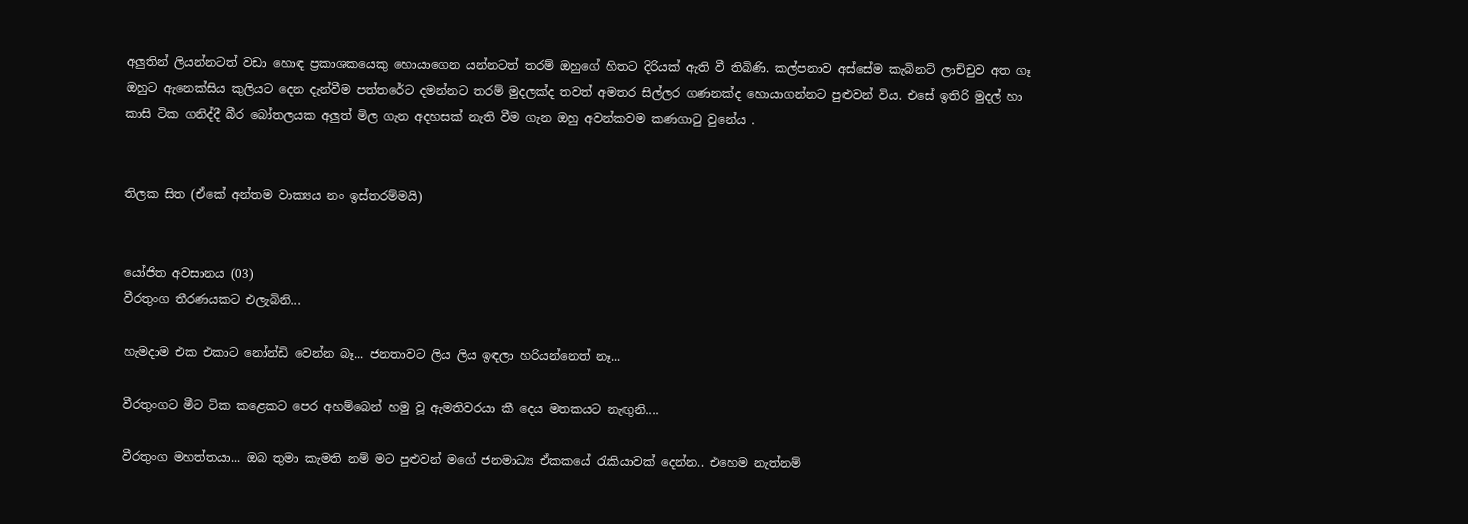අලුතින් ලියන්නටත් වඩා හොඳ ප්‍රකාශකයෙකු හොයාගෙන යන්නටත් තරම් ඔහුගේ හිතට දිරියක් ඇති වී තිබිණි. කල්පනාව අස්සේම කැබිනට් ලාච්චුව අත ගෑ ඔහුට ඇනෙක්සිය කුලියට දෙන දැන්වීම පත්තරේට දමන්නට තරම් මුදලක්ද තවත් අමතර සිල්ලර ගණනක්ද හොයාගන්නට පුළුවන් විය. එසේ ඉතිරි මුදල් හා කාසි ටික ගනිද්දී බීර බෝතලයක අලුත් මිල ගැන අදහසක් නැති වීම ගැන ඔහු අවන්කවම කණගාටු වුනේය .


තිලක සිත (ඒකේ අන්තම වාක්‍යය නං ඉස්තරම්මයි)


යෝජිත අවසානය (03)
වීරතුංග තීරණයකට එලැබිනි...

හැමදාම එක එකාට නෝන්ඩි වෙන්න බෑ... ජනතාවට ලිය ලිය ඉඳලා හරියන්නෙත් නෑ...

වීරතුංගට මීට ටික කළෙකට පෙර අහම්බෙන් හමු වූ ඇමතිවරයා කී දෙය මතකයට නැඟුනි....

වීරතුංග මහත්තයා... ඔබ තුමා කැමති නම් මට පුළුවන් මගේ ජනමාධ්‍ය ඒකකයේ රැකියාවක් දෙන්න.. එහෙම නැත්නම්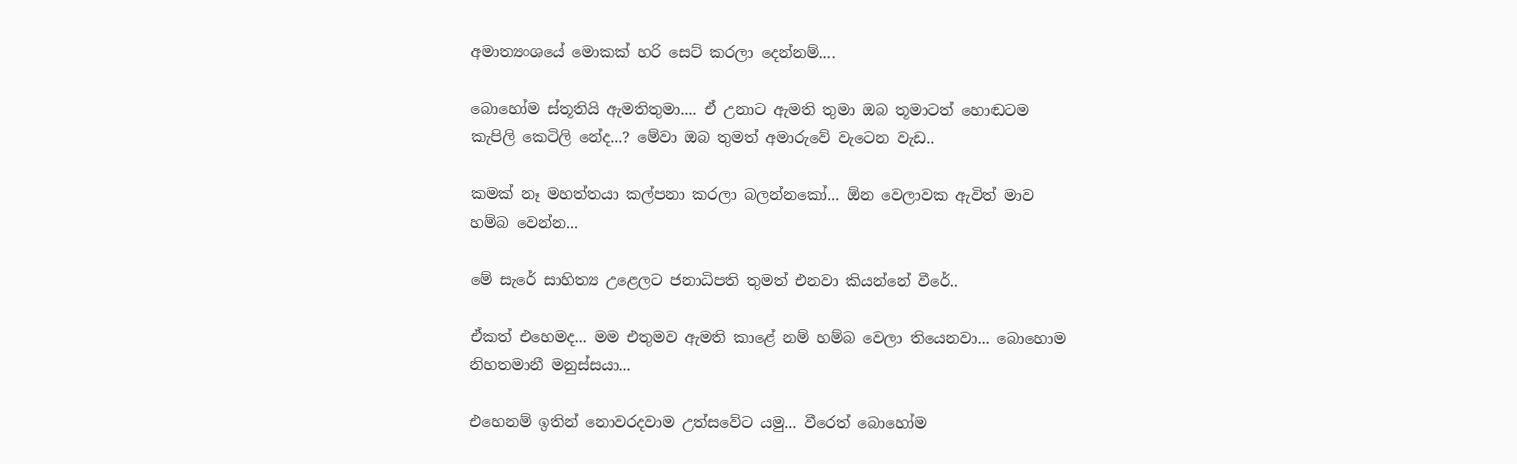අමාත්‍යංශයේ මොකක් හරි සෙට් කරලා දෙන්නම්....

බොහෝම ස්තූතියි ඇමතිතුමා.... ඒ උනාට ඇමති තුමා ඔබ තූමාටත් හොඬටම කැපිලි කෙටිලි නේද...? මේවා ඔබ තුමත් අමාරුවේ වැටෙන වැඩ..

කමක් නෑ මහත්තයා කල්පනා කරලා බලන්නකෝ... ඕන වෙලාවක ඇවිත් මාව හම්බ වෙන්න...

මේ සැරේ සාහිත්‍ය උළෙලට ජනාධිපති තුමත් එනවා කියන්නේ වීරේ..

ඒකත් එහෙමද... මම එතුමව ඇමති කාළේ නම් හම්බ වෙලා තියෙනවා... බොහොම නිහතමානී මනුස්සයා...

එහෙනම් ඉතින් නොවරදවාම උත්සවේට යමු... වීරෙත් බොහෝම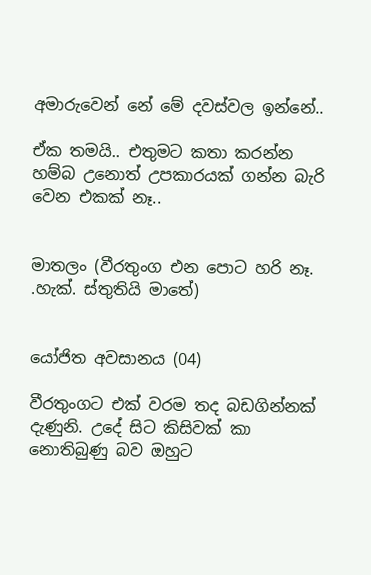අමාරුවෙන් නේ මේ දවස්වල ඉන්නේ..

ඒක තමයි.. එතුමට කතා කරන්න හම්බ උනොත් උපකාරයක් ගන්න බැරි වෙන එකක් නෑ..


මාතලං (වීරතුංග එන පොට හරි නෑ. .හැක්. ස්තුතියි මාතේ)


යෝජිත අවසානය (04)

වීරතුංගට එක් වරම තද බඩගින්නක් දැණුනි. උදේ සිට කිසිවක් කා නොතිබුණු බව ඔහුට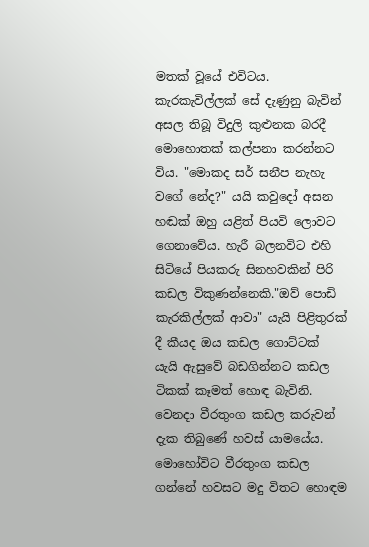මතක් වූයේ එවිටය. කැරකැවිල්ලක් සේ දැණුනු බැවින් අසල තිබූ විදුලි කුළුනක බරදී මොහොතක් කල්පනා කරන්නට විය. "මොකද සර් සනීප නැහැ වගේ නේද?" යයි කවුදෝ අසන හඬක් ඔහු යළිත් පියවි ලොවට ගෙනාවේය. හැරී බලනවිට එහි සිටියේ පියකරු සිනහවකින් පිරි කඩල විකුණන්නෙකි."ඔව් පොඩි කැරකිල්ලක් ආවා" යැයි පිළිතුරක් දී කීයද ඔය කඩල ගොට්ටක් යැයි ඇසුවේ බඩගින්නට කඩල ටිකක් කෑමත් හොඳ බැවිනි. වෙනදා වීරතුංග කඩල කරුවන් දැක තිබුණේ හවස් යාමයේය. මොහෝවිට වීරතුංග කඩල ගන්නේ හවසට මදු විතට හොඳම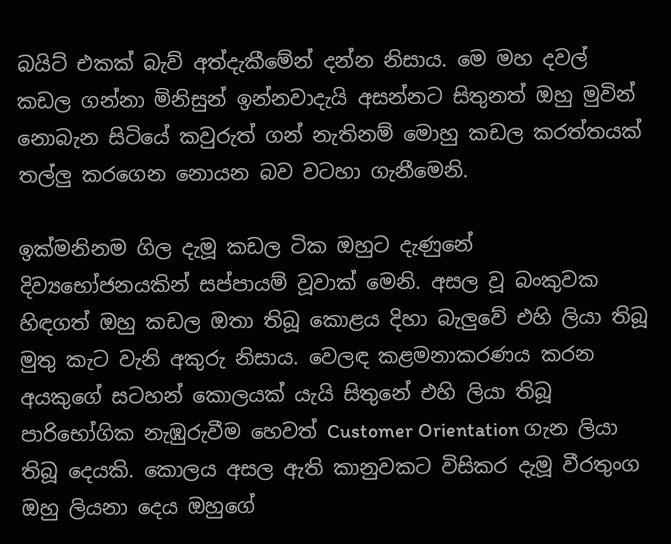බයිට් එකක් බැව් අත්දැකීමේන් දන්න නිසාය. මෙ මහ දවල් කඩල ගන්නා මිනිසුන් ඉන්නවාදැයි අසන්නට සිතුනත් ඔහු මුවින් නොබැන සිටියේ කවුරුත් ගන් නැතිනම් මොහු කඩල කරත්තයක් තල්ලු කරගෙන නොයන බව වටහා ගැනීමෙනි.

ඉක්මනිනම ගිල දැමූ කඩල ටික ඔහුට දැණුනේ දිව්‍යභෝජනයකින් සප්පායම් වූවාක් මෙනි. අසල වූ බංකුවක හිඳගත් ඔහු කඩල ඔතා තිබූ කොළය දිහා බැලුවේ එහි ලියා තිබූ මුතු කැට වැනි අකුරු නිසාය. වෙලඳ කළමනාකරණය කරන අයකුගේ සටහන් කොලයක් යැයි සිතුනේ එහි ලියා තිබූ පාරිභෝගික නැඹුරුවීම හෙවත් Customer Orientation ගැන ලියා තිබූ දෙයකි. කොලය අසල ඇති කානුවකට විසිකර දැමූ වීරතුංග ඔහු ලියනා දෙය ඔහුගේ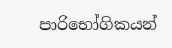පාරිභෝගිකයන්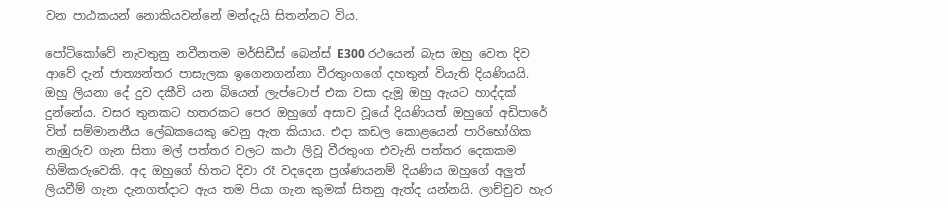වන පාඨකයන් නොකියවන්නේ මන්දැයි සිතන්නට විය.

පෝටිකෝවේ නැවතුනු නවීනතම මර්සිඩීස් බෙන්ස් E300 රථයෙන් බැස ඔහු වෙත දිව ආවේ දැන් ජාත්‍යන්තර පාසැලක ඉගෙනගන්නා වීරතුංගගේ දහතුන් වියැති දියණියයි. ඔහු ලියනා දේ දුව දකීවි යන බියෙන් ලැප්ටොප් එක වසා දැමූ ඔහු ඇයට හාද්දක් දුන්නේය. වසර තුනකට හතරකට පෙර ඔහුගේ අසාව වූයේ දියණියත් ඔහුගේ අඩිපාරේ විත් සම්මානනීය ලේඛකයෙකු වෙනු ඇත කියාය. එදා කඩල කොළයෙන් පාරිභෝගික නැඹුරුව ගැන සිතා මල් පත්තර වලට කථා ලිවූ වීරතුංග එවැනි පත්තර දෙකකම හිමිකරුවෙකි. අද ඔහුගේ හිතට දිවා රෑ වදදෙන ප්‍රශ්ණයනම් දියණිය ඔහුගේ අලුත් ලියවීම් ගැන දැනගත්දාට ඇය තම පියා ගැන කුමක් සිතනු ඇත්ද යන්නයි. ලාච්චුව හැර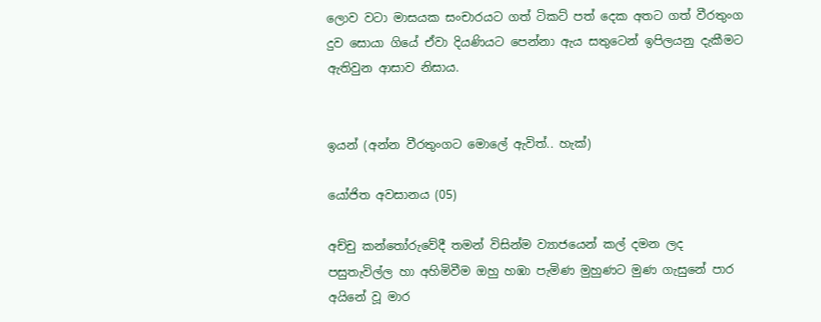ලොව වටා මාසයක සංචාරයට ගත් ටිකට් පත් දෙක අතට ගත් වීරතුංග දුව සොයා ගියේ ඒවා දියණියට පෙන්නා ඇය සතුටෙන් ඉපිලයනු දැකීමට ඇතිවුන ආසාව නිසාය.


ඉයන් (අන්න වීරතුංගට මොලේ ඇවිත්.. හැක්)

යෝජිත අවසානය (05)

අච්චු කන්තෝරුවේදී තමන් විසින්ම ව්‍යාජයෙන් කල් දමන ලද පසුතැවිල්ල හා අහිමිවීම ඔහු හඹා පැමිණ මුහුණට මුණ ගැසුනේ පාර අයිනේ වූ මාර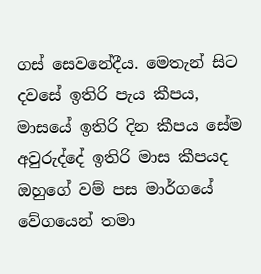ගස් සෙවනේදීය. මෙතැන් සිට දවසේ ඉතිරි පැය කීපය, මාසයේ ඉතිරි දින කීපය සේම අවුරුද්දේ ඉතිරි මාස කීපයද ඔහුගේ වම් පස මාර්ගයේ වේගයෙන් තමා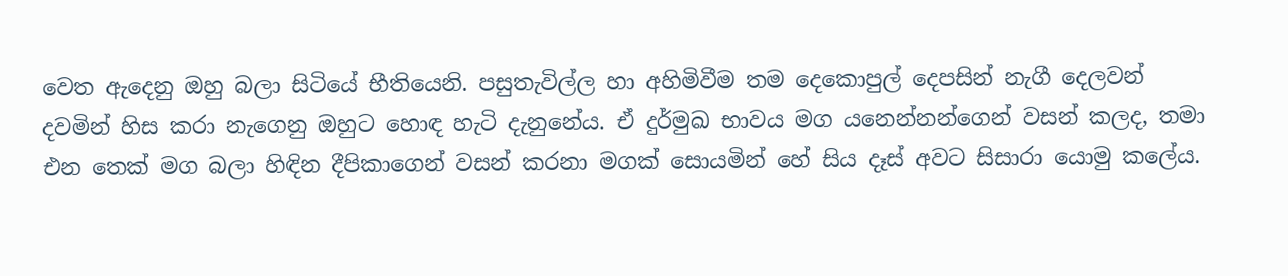වෙත ඇදෙනු ඔහු බලා සිටියේ භීතියෙනි. පසුතැවිල්ල හා අහිමිවීම තම දෙකොපුල් දෙපසින් නැගී දෙලවන් දවමින් හිස කරා නැගෙනු ඔහුට හොඳ හැටි දැනුනේය. ඒ දුර්මුඛ භාවය මග යනෙන්නන්ගෙන් වසන් කලද, තමා එන තෙක් මග බලා හිඳින දීපිකාගෙන් වසන් කරනා මගක් සොයමින් හේ සිය දෑස් අවට සිසාරා යොමු කලේය.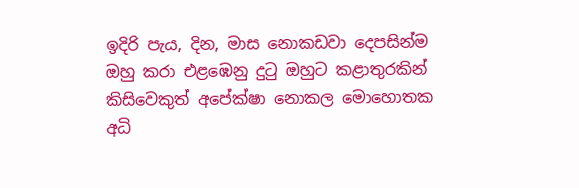ඉදිරි පැය, දින, මාස නොකඩවා දෙපසින්ම ඔහු කරා එළඹෙනු දුටු ඔහුට කළාතුරකින් කිසිවෙකුත් අපේක්ෂා නොකල මොහොතක අධි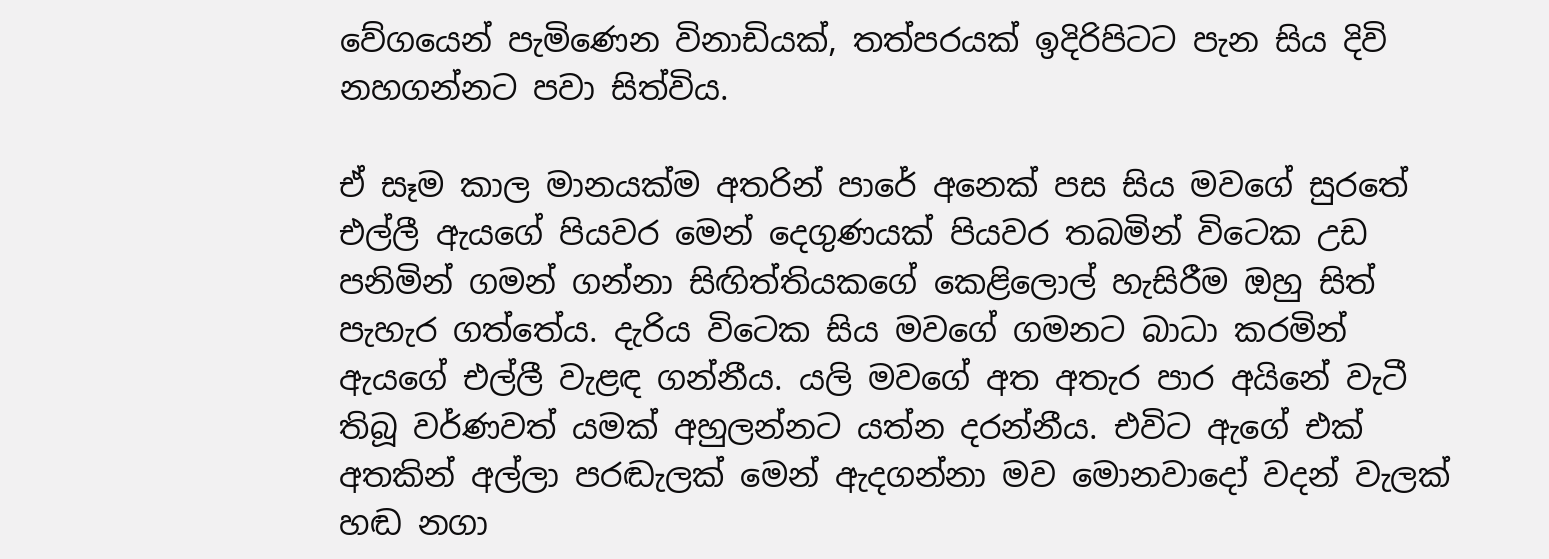වේගයෙන් පැමිණෙන විනාඩියක්, තත්පරයක් ඉදිරිපිටට පැන සිය දිවි නහගන්නට පවා සිත්විය.

ඒ සෑම කාල මානයක්ම අතරින් පාරේ අනෙක් පස සිය මවගේ සුරතේ එල්ලී ඇයගේ පියවර මෙන් දෙගුණයක් පියවර තබමින් විටෙක උඩ පනිමින් ගමන් ගන්නා සිඟිත්තියකගේ කෙළිලොල් හැසිරීම ඔහු සිත් පැහැර ගත්තේය. දැරිය විටෙක සිය මවගේ ගමනට බාධා කරමින් ඇයගේ එල්ලී වැළඳ ගන්නීය. යලි මවගේ අත අතැර පාර අයිනේ වැටී තිබූ වර්ණවත් යමක් අහුලන්නට යත්න දරන්නීය. එවිට ඇගේ එක් අතකින් අල්ලා පරඬැලක් මෙන් ඇදගන්නා මව මොනවාදෝ වදන් වැලක් හඬ නගා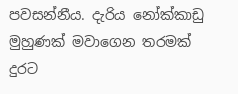පවසන්නීය. දැරිය නෝක්කාඩු මුහුණක් මවාගෙන තරමක් දුරට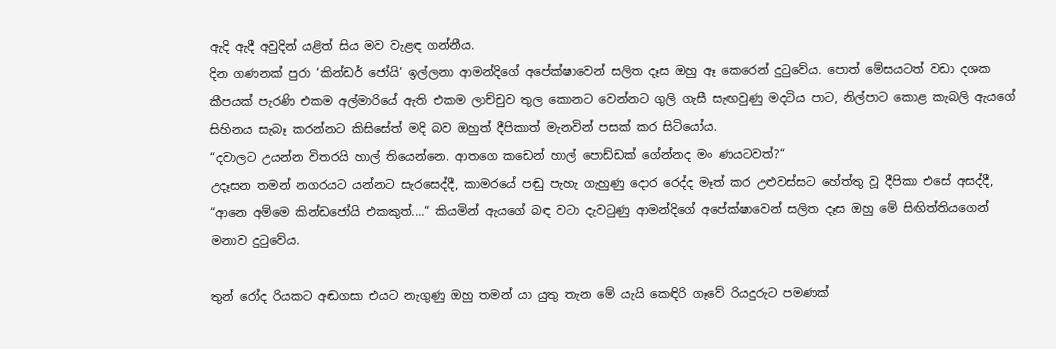ඇදි ඇදී අවුදින් යළිත් සිය මව වැළඳ ගන්නීය.
දින ගණනක් පුරා ‘කින්ඩර් ජෝයි‘ ඉල්ලනා ආමන්දිගේ අපේක්ෂාවෙන් සලිත දෑස ඔහු ඈ කෙරෙන් දුටුවේය. පොත් මේසයටත් වඩා දශක කීපයක් පැරණි එකම අල්මාරියේ ඇති එකම ලාච්චුව තුල කොනට වෙන්නට ගුලි ගැසී සැඟවුණු මදටිය පාට, නිල්පාට කොළ කැබලි ඇයගේ සිහිනය සැබෑ කරන්නට කිසිසේත් මදි බව ඔහුත් දීපිකාත් මැනවින් පසක් කර සිටියෝය.
“දවාලට උයන්න විතරයි හාල් තියෙන්නෙ. ආතගෙ කඩෙන් හාල් පොඩ්ඩක් ගේන්නද මං ණයටවත්?“
උදෑසන තමන් නගරයට යන්නට සැරසෙද්දී, කාමරයේ පඬු පැහැ ගැහුණු දොර රෙද්ද මෑත් කර උළුවස්සට හේත්තු වූ දීපිකා එසේ අසද්දී,
“ආනෙ අම්මෙ කින්ඩජෝයි එකකුත්....“ කියමින් ඇයගේ බඳ වටා දැවටුණු ආමන්දිගේ අපේක්ෂාවෙන් සලිත දෑස ඔහු මේ සිඟිත්තියගෙන් මනාව දුටුවේය.

තුන් රෝද රියකට අඬගසා එයට නැගුණු ඔහු තමන් යා යුතු තැන මේ යැයි කෙඳිරි ගෑවේ රියදුරුට පමණක්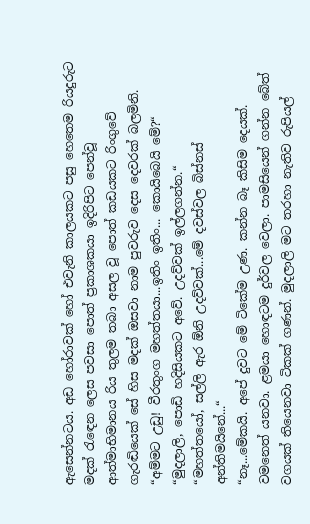ඇසෙන්නටය. අඩ හෝරාවක් හෝ එවැනි කාලයකට පසු හෙතෙම රියදුරුට මදක් රැඳෙන ලෙස පවසා පොත් ප්‍රකාශකයා ඉදිරිපිට පෙන්වූ ආත්මාභිමානය රිය තුලම තබා අසල වූ පොත් කඩයකට රිංගුවේ ගැරඬියෙක් සේ හිස මදක් ඔසවා නාම පුවරුව දෙස දෙවරක් බලමිනි.
“අම්මට උඩු! වීරතුංග මහත්තයා...ඉතිං ඉතිං... කොයිබෙයි මේ?“
“මුදලාලි, පොඩි හදිසියකට අවේ. උදව්වක් ඉල්ලගන්න.“
“මහත්තයෝ, සල්ලි ඇර ඕනි උදව්වක්...මේ දවස්වල බිස්නස් අන්තිමයිනේ...“
“නෑ...මේකයි. අපේ දුවට මේ ටිකේම උණ. කන්න බෑ කිසිම දෙයක්. වමනෙත් යනවා. ළමයා හොඳටම දුර්වල වෙලා. පාමසියෙන් ගන්න බේත් වගයක් තියෙනවා ටිකක් ගණන්. මුදලාලි මට තරහා නැතිව රුපියල්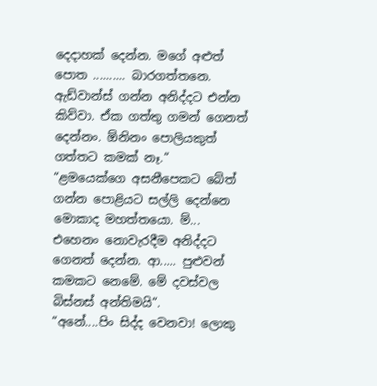දෙදාහක් දෙන්න. මගේ අළුත් පොත .......... බාරගත්තනෙ. ඇඩ්වාන්ස් ගන්න අනිද්දට එන්න කිව්වා. ඒක ගත්තු ගමන් ගෙනත් දෙන්නං. ඕනිනං පොලියකුත් ගත්තට කමක් නෑ.“
“ළමයෙක්ගෙ අසනීපෙකට බේත් ගන්න පොළියට සල්ලි දෙන්නෙ මොකාද මහත්තයො. ම්... එහෙනං නොවැරදීම අනිද්දට ගෙනත් දෙන්න. ආ..... පුළුවන් කමකට නෙමේ. මේ දවස්වල බිස්නස් අන්තිමයි“.
“අනේ....පිං සිද්ද වෙනවා! ලොකු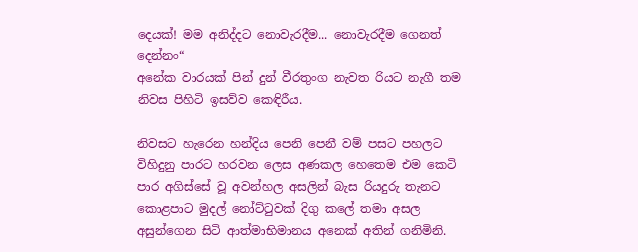දෙයක්! මම අනිද්දට නොවැරදීම... නොවැරදීම ගෙනත් දෙන්නං“
අනේක වාරයක් පින් දුන් වීරතුංග නැවත රියට නැගී තම නිවස පිහිටි ඉසව්ව කෙඳිරීය.

නිවසට හැරෙන හන්දිය පෙනි පෙනී වම් පසට පහලට විහිදුනු පාරට හරවන ලෙස අණකල හෙතෙම එම කෙටි පාර අගිස්සේ වූ අවන්හල අසලින් බැස රියදුරු තැනට කොළපාට මුදල් නෝට්ටුවක් දිගු කලේ තමා අසල අසුන්ගෙන සිටි ආත්මාභිමානය අනෙක් අතින් ගනිමිනි.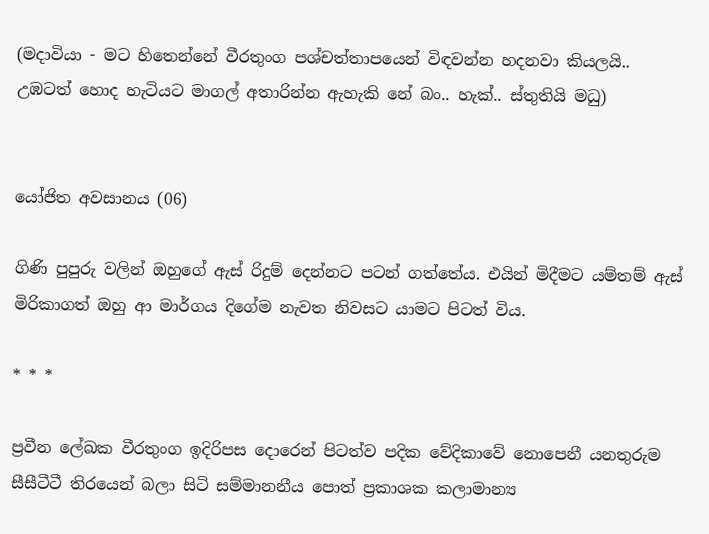(මදාවියා - මට හිතෙන්නේ වීරතුංග පශ්චත්තාපයෙන් විඳවන්න හදනවා කියලයි.. උඹටත් හොද හැටියට මාගල් අතාරින්න ඇහැකි නේ බං.. හැක්.. ස්තුතියි මධු)


යෝජිත අවසානය (06)

ගිණි පුපුරු වලින් ඔහුගේ ඇස් රිදුම් දෙන්නට පටන් ගත්තේය. එයින් මිදීමට යම්තම් ඇස් මිරිකාගත් ඔහු ආ මාර්ගය දිගේම නැවත නිවසට යාමට පිටත් විය.

* * *

ප්‍රවීන ලේඛක වීරතුංග ඉදිරිපස දොරෙන් පිටත්ව පදික වේදිකාවේ නොපෙනී යනතුරුම සීසීටීටී තිරයෙන් බලා සිටි සම්මානනීය පොත් ප්‍රකාශක කලාමාන්‍ය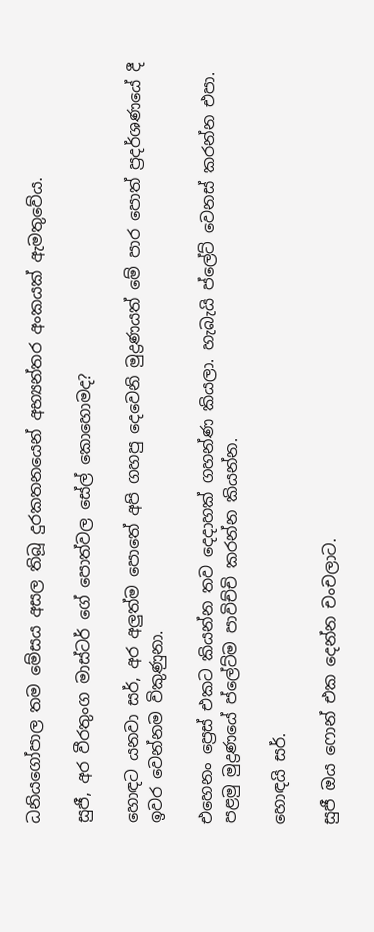ධනියගෝපාල තම මේසය අසල තිබූ දුරකතනයෙන් අභ්‍යන්තර අංකයක් ඇමතුවේය.

සුජී, අර වීරතුංග මාස්ටර් ගේ පොත්වල සේල් කොහොමද?

හොඳට යනවා සර්, අර අලුත්ම පොතේ අපි ගහපු දෙවෙනි මුද්‍රණයත් මේ පාර පොත් ප්‍රදර්ශණයේ දී ඉවර වෙන්නම විකුණුනා.

එහෙනං ප්‍රෙස් එකට කියන්න තව දෙදාහක් ගහන්ණ කියලා. හැබැයි ප්ලේට් වෙනස් කරන්න එපා. පළමු මුද්‍රණයේ ප්ලේට්ම පාවිච්චි කරන්න කියන්න.

හොඳයි සර්.

සුජී ඔය ෆොන් එක දෙන්න චංචලාට.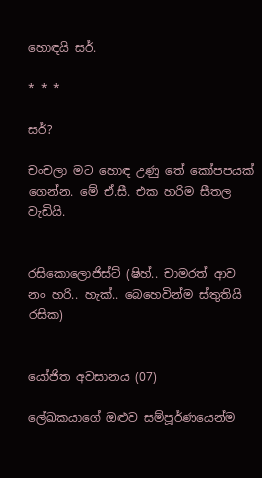හොඳයි සර්.

* * *

සර්?

චංචලා මට හොඳ උණු තේ කෝපපයක් ගෙන්න. මේ ඒ.සී. එක හරිම සීතල වැඩියි.


රසිකොලොජිස්ට් (ෂිහ්.. චාමරත් ආව නං හරි.. හැක්.. බෙහෙවින්ම ස්තුතියි රසික)


යෝජිත අවසානය (07)

ලේඛකයාගේ ඔළුව සම්පූර්ණයෙන්ම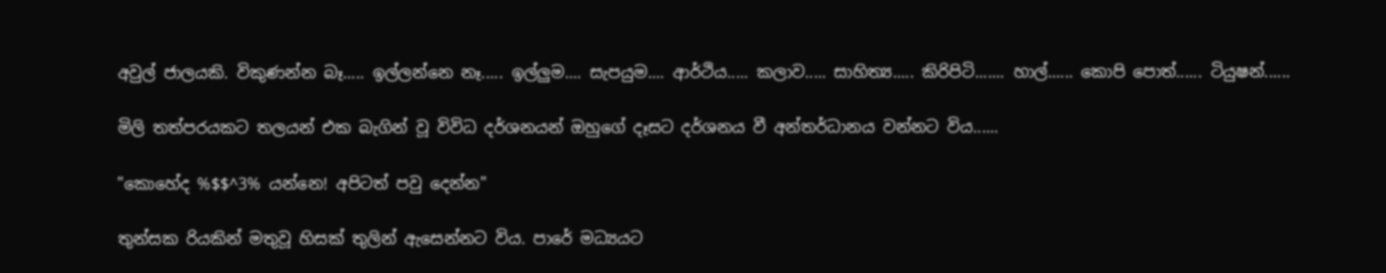අවුල් ජාලයකි. විකුණන්න බෑ..... ඉල්ලන්නෙ නෑ..... ඉල්ලුම.... සැපයුම.... ආර්ථිය..... කලාව..... සාහිත්‍ය..... කිරිපිටි....... හාල්...... කොපි පොත්...... ටියුෂන්......

මිලි තත්පරයකට තලයන් එක බැගින් වූ විවිධ දර්ශනයන් ඔහුගේ දෑසට දර්ශනය වී අන්තර්ධානය වන්නට විය......

"කොහේද %$$^3% යන්නෙ! අපිටත් පවු දෙන්න"

තුන්සක රියකින් මතුවූ හිසක් තුලින් ඇසෙන්නට විය. පාරේ මධ්‍යයට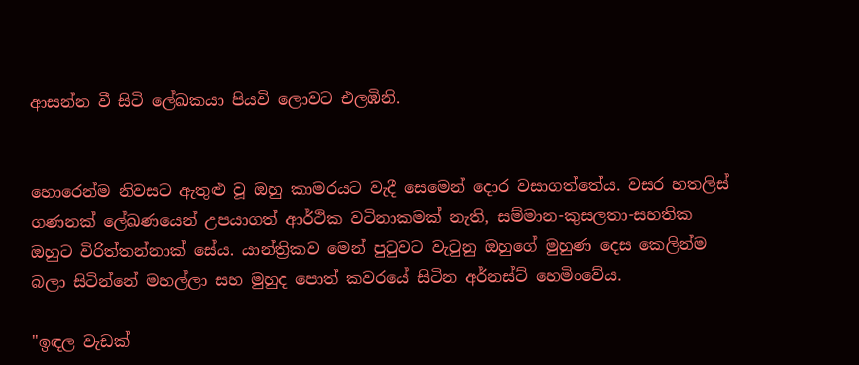ආසන්න වී සිටි ලේඛකයා පියවි ලොවට එලඹිනි.


හොරෙන්ම නිවසට ඇතුළු වූ ඔහු කාමරයට වැදී සෙමෙන් දොර වසාගත්තේය. වසර හතලිස් ගණනක් ලේඛණයෙන් උපයාගත් ආර්ථික වටිනාකමක් නැති, සම්මාන-කුසලතා-සහතික ඔහුට විරිත්තන්නාක් සේය. යාන්ත්‍රිකව මෙන් පුටුවට වැටුනු ඔහුගේ මුහුණ දෙස කෙලින්ම බලා සිටින්නේ මහල්ලා සහ මුහුද පොත් කවරයේ සිටින අර්නස්ට් හෙමිංවේය.

"ඉඳල වැඩක්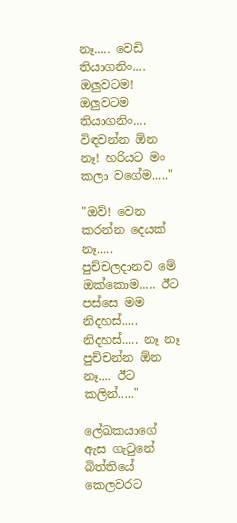නෑ..... වෙඩි තියාගනිං.... ඔලුවටම! ඔලුවටම තියාගනිං.... විඳවන්න ඕන නෑ! හරියට මං කලා වගේම....."

"ඔව්! වෙන කරන්න දෙයක් නෑ..... පුච්චලදානව මේ ඔක්කොම..... ඊට පස්සෙ මම නිදහස්..... නිදහස්..... නෑ නෑ පුච්චන්න ඕන නෑ.... ඊට කලින්....."

ලේඛකයාගේ ඇස ගැටුනේ බිත්තියේ කෙලවරට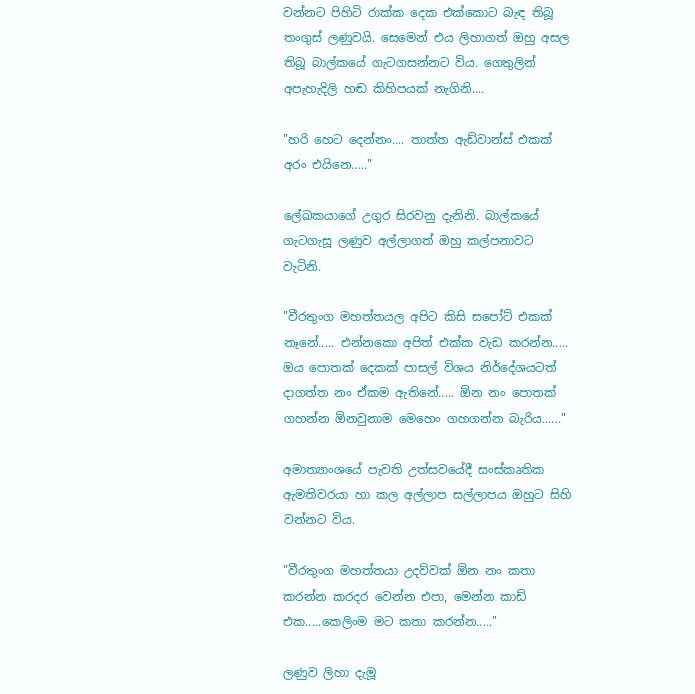වන්නට පිහිටි රාක්ක දෙක එක්කොට බැඳ තිබූ තංගුස් ලණුවයි. සෙමෙන් එය ලිහාගත් ඔහු අසල තිබූ බාල්කයේ ගැටගසන්නට විය. ගෙතුලින් අපැහැදිලි හඬ කිහිපයක් නැගිනි....

"හරි හෙට දෙන්නං.... තාත්ත ඇඩ්වාන්ස් එකක් අරං එයිනෙ....."

ලේඛකයාගේ උගුර සිරවනු දැනිනි. බාල්කයේ ගැටගැසූ ලණුව අල්ලාගත් ඔහු කල්පනාවට වැටිනි.

"වීරතුංග මහත්තයල අපිට කිසි සපෝට් එකක් නෑනේ..... එන්නකො අපිත් එක්ක වැඩ කරන්න..... ඔය පොතක් දෙකක් පාසල් විශය නිර්දේශයටත් දාගත්ත නං ඒකම ඇතිනේ..... ඕන නං පොතක් ගහන්න ඕනවුනාම මෙහෙං ගහගන්න බැරිය......"

අමාත්‍යාංශයේ පැවති උත්සවයේදී සංස්කෘතික ඇමතිවරයා හා කල අල්ලාප සල්ලාපය ඔහුට සිහි වන්නට විය.

"වීරතුංග මහත්තයා උදව්වක් ඕන නං කතා කරන්න කරදර වෙන්න එපා, මෙන්න කාඩ් එක.....කෙලිංම මට කතා කරන්න....."

ලණුව ලිහා දැමූ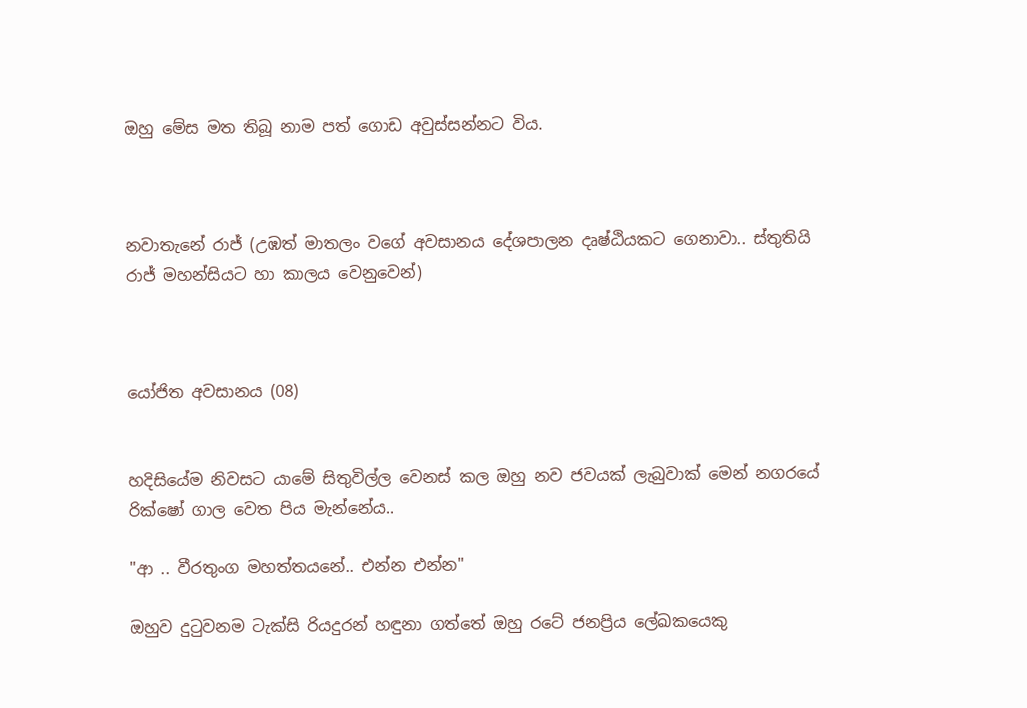ඔහු මේස මත තිබූ නාම පත් ගොඩ අවුස්සන්නට විය.



නවාතැනේ රාජ් (උඹත් මාතලං වගේ අවසානය දේශපාලන දෘෂ්ඨියකට ගෙනාවා.. ස්තුතියි රාජ් මහන්සියට හා කාලය වෙනුවෙන්)



යෝජිත අවසානය (08)


හදිසියේම නිවසට යාමේ සිතුවිල්ල වෙනස් කල ඔහු නව ජවයක් ලැබුවාක් මෙන් නගරයේ රික්ෂෝ ගාල වෙත පිය මැන්නේය..

"ආ .. වීරතුංග මහත්තයනේ.. එන්න එන්න"

ඔහුව දුටුවනම ටැක්සි රියදුරන් හඳුනා ගත්තේ ඔහු රටේ ජනප්‍රිය ලේඛකයෙකු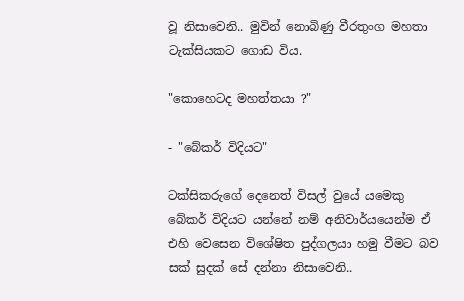වූ නිසාවෙනි.. මුවින් නොබිණු වීරතුංග මහතා ටැක්සියකට ගොඩ විය.

"කොහෙටද මහත්තයා ?"

- "බේකර් විදියට"

ටක්සිකරුගේ දෙනෙත් විසල් වුයේ යමෙකු බේකර් විදියට යන්නේ නම් අනිවාර්යයෙන්ම ඒ එහි වෙසෙන විශේෂිත පුද්ගලයා හමු වීමට බව සක් සුදක් සේ දන්නා නිසාවෙනි..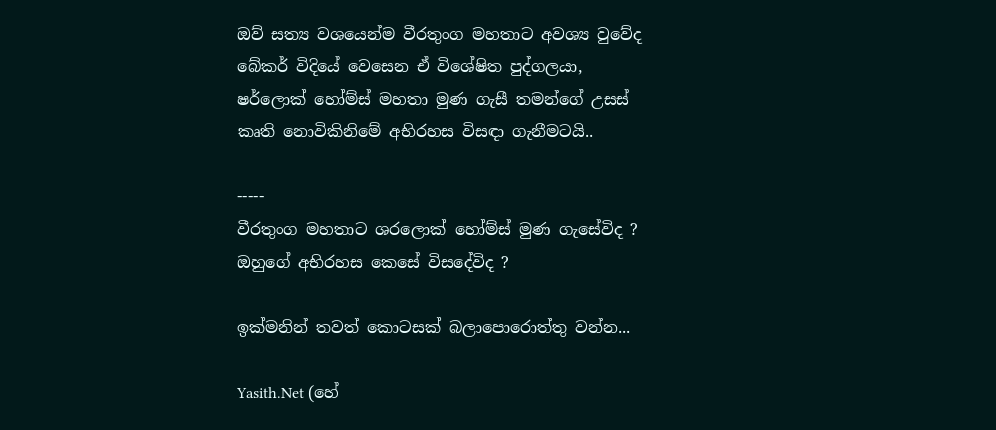ඔව් සත්‍ය වශයෙන්ම වීරතුංග මහතාට අවශ්‍ය වුවේද බේකර් විදියේ වෙසෙන ඒ විශේෂිත පුද්ගලයා, ෂර්ලොක් හෝම්ස් මහතා මුණ ගැසී තමන්ගේ උසස් කෘති නොවිකිනිමේ අභිරහස විසඳා ගැනීමටයි..

-----
වීරතුංග මහතාට ශරලොක් හෝම්ස් මුණ ගැසේවිද ?
ඔහුගේ අභිරහස කෙසේ විසදේවිද ?

ඉක්මනින් තවත් කොටසක් බලාපොරොත්තු වන්න...

Yasith.Net (හේ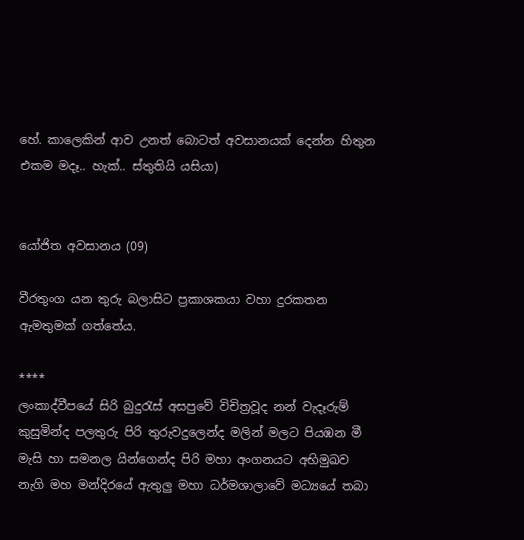හේ. කාලෙකින් ආව උනත් බොටත් අවසානයක් දෙන්න හිතුන එකම මදෑ.. හැක්.. ස්තුතියි යසියා)


යෝජිත අවසානය (09)

වීරතුංග යන තුරු බලාසිට ප්‍රකාශකයා වහා දුරකතන ඇමතුමක් ගත්තේය.

****
ලංකාද්වීපයේ සිරි බුදුරැස් අසපුවේ විචිත්‍රවූද නන් වැදෑරුම් කුසුමින්ද පලතුරු පිරි තුරුවදුලෙන්ද මලින් මලට පියඹන මී මැසි හා සමනල යින්ගෙන්ද පිරි මහා අංගනයට අභිමුඛව නැගි මහ මන්දිරයේ ඇතුලු මහා ධර්මශාලාවේ මධ්‍යයේ තබා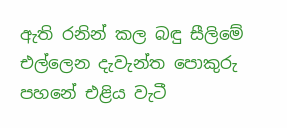ඇති රනින් කල බඳු සීලිමේ එල්ලෙන දැවැන්ත පොකුරු පහනේ එළිය වැටී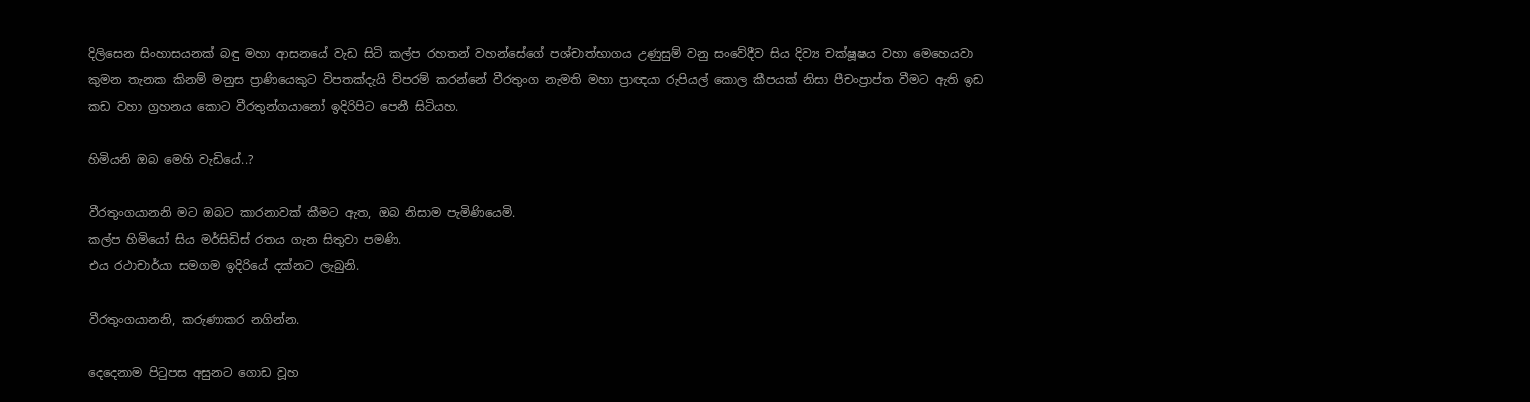දිලිසෙන සිංහාසයනක් බඳු මහා ආසනයේ වැඩ සිටි කල්ප රහතන් වහන්සේගේ පශ්චාත්භාගය උණුසුම් වනු සංවේදීව සිය දිව්‍ය චක්ෂූෂය වහා මෙහෙයවා කුමන තැනක කිනම් මනුස ප්‍රාණියෙකුට විපතක්දැයි ව්පරම් කරන්නේ වීරතුංග නැමති මහා ප්‍රාඥයා රුපියල් කොල කීපයක් නිසා පීචංප්‍රාප්ත වීමට ඇති ඉඩ කඩ වහා ග්‍රහනය කොට වීරතුන්ගයානෝ ඉදිරිපිට පෙනී සිටියහ.

හිමියනි ඔබ මෙහි වැඩියේ..?

වීරතුංගයානනි මට ඔබට කාරනාවක් කීමට ඇත, ඔබ නිසාම පැමිණියෙමි.
කල්ප හිමියෝ සිය මර්සිඩිස් රතය ගැන සිතුවා පමණි.
එය රථාචාර්යා සමගම ඉදිරියේ දක්නට ලැබුනි.

වීරතුංගයානනි, කරුණාකර නගින්න.

දෙදෙනාම පිටුපස අසුනට ගොඩ වූහ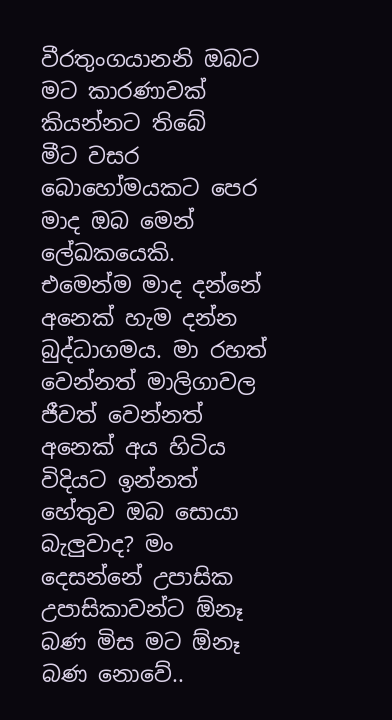වීරතුංගයානනි ඔබට මට කාරණාවක් කියන්නට තිබේ
මීට වසර බොහෝමයකට පෙර මාද ඔබ මෙන් ලේඛකයෙකි. එමෙන්ම මාද දන්නේ අනෙක් හැම දන්න බුද්ධාගමය. මා රහත් වෙන්නත් මාලිගාවල ජීවත් වෙන්නත් අනෙක් අය හිටිය විදියට ඉන්නත් හේතුව ඔබ සොයා බැලුවාද? මං දෙසන්නේ උපාසික උපාසිකාවන්ට ඕනෑ බණ මිස මට ඕනෑ බණ නොවේ..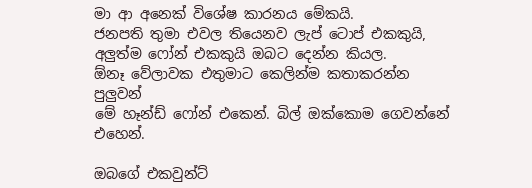මා ආ අනෙක් විශේෂ කාරනය මේකයි.
ජනපති තුමා එවල තියෙනව ලැප් ටොප් එකකුයි,
අලුත්ම ෆෝන් එකකුයි ඔබට දෙන්න කියල.
ඕනෑ වේලාවක එතුමාට කෙලින්ම කතාකරන්න පුලුවන්
මේ හෑන්ඩ් ෆෝන් එකෙන්. බිල් ඔක්කොම ගෙවන්නේ එහෙන්.

ඔබගේ එකවුන්ට්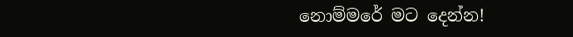නොම්මරේ මට දෙන්න!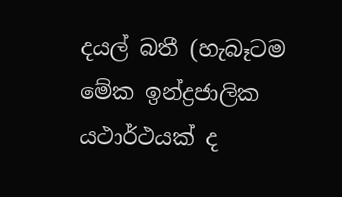දයල් බතී (හැබෑටම මේක ඉන්ද්‍රජාලික යථාර්ථයක් ද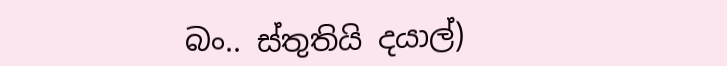බං.. ස්තුතියි දයාල්)